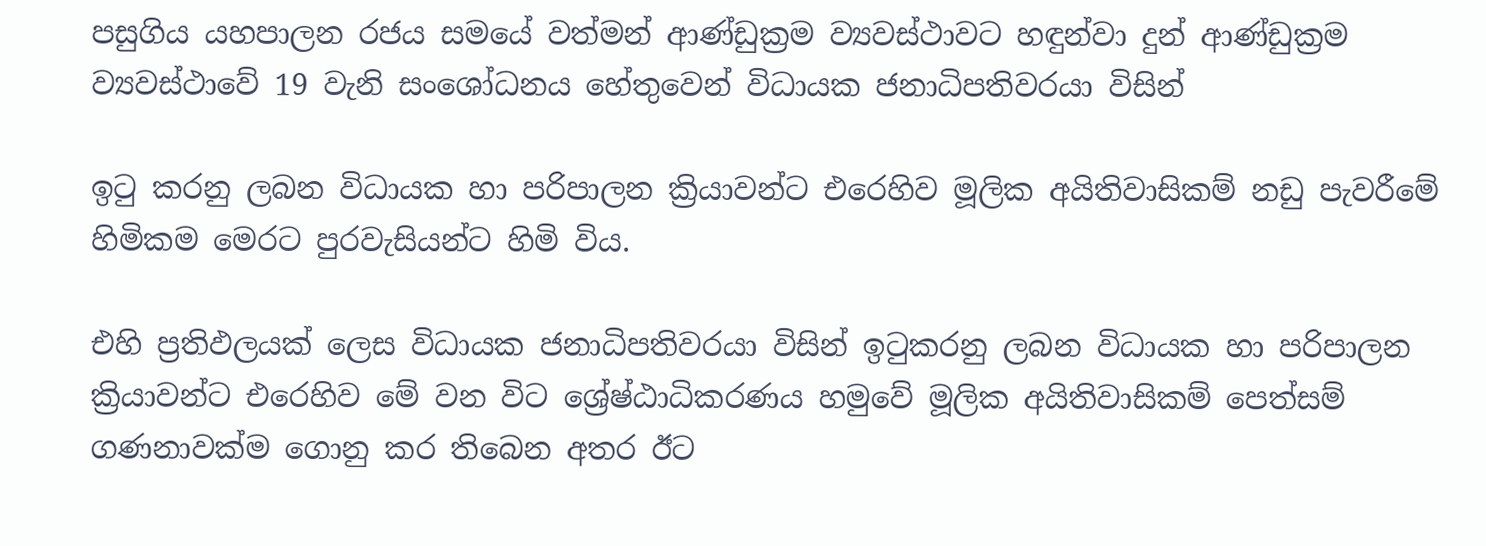පසුගිය යහපාලන රජය සමයේ වත්මන් ආණ්ඩුක්‍රම ව්‍යවස්ථාවට හඳුන්වා දුන් ආණ්ඩුක්‍රම ව්‍යවස්ථාවේ 19 වැනි සංශෝධනය හේතුවෙන් විධායක ජනාධිපතිවරයා විසින්

ඉටු කරනු ලබන විධායක හා පරිපාලන ක්‍රියාවන්ට එරෙහිව මූලික අයිතිවාසිකම් නඩු පැවරීමේ හිමිකම මෙරට පුරවැසියන්ට හිමි විය.

එහි ප්‍රතිඵලයක් ලෙස විධායක ජනාධිපතිවරයා විසින් ඉටුකරනු ලබන විධායක හා පරිපාලන ක්‍රියාවන්ට එරෙහිව මේ වන විට ශ්‍රේෂ්ඨාධිකරණය හමුවේ මූලික අයිතිවාසිකම් පෙත්සම් ගණනාවක්ම ගොනු කර තිබෙන අතර ඊට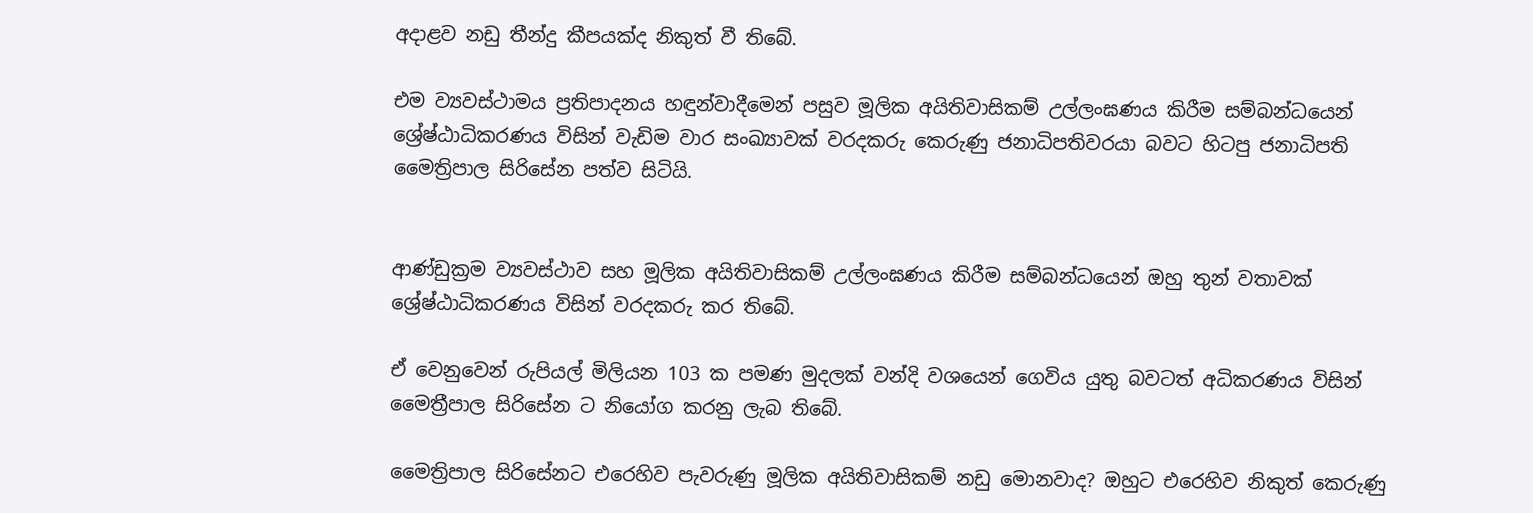අදාළව නඩු තීන්දු කීපයක්ද නිකුත් වී තිබේ.

එම ව්‍යවස්ථාමය ප්‍රතිපාදනය හඳුන්වාදීමෙන් පසුව මූලික අයිතිවාසිකම් උල්ලංඝණය කිරීම සම්බන්ධයෙන් ශ්‍රේෂ්ඨාධිකරණය විසින් වැඩිම වාර සංඛ්‍යාවක් වරදකරු කෙරුණු ජනාධිපතිවරයා බවට හිටපු ජනාධිපති මෛත්‍රිපාල සිරිසේන පත්ව සිටියි.


ආණ්ඩුක්‍රම ව්‍යවස්ථාව සහ මූලික අයිතිවාසිකම් උල්ලංඝණය කිරීම සම්බන්ධයෙන් ඔහු තුන් වතාවක් ශ්‍රේෂ්ඨාධිකරණය විසින් වරදකරු කර තිබේ.

ඒ වෙනුවෙන් රුපියල් මිලියන 103 ක පමණ මුදලක් වන්දි වශයෙන් ගෙවිය යුතු බවටත් අධිකරණය විසින් මෛත්‍රීපාල සිරිසේන ට නියෝග කරනු ලැබ තිබේ.

මෛත්‍රිපාල සිරිසේනට එරෙහිව පැවරුණු මූලික අයිතිවාසිකම් නඩු මොනවාද? ඔහුට එරෙහිව නිකුත් කෙරුණු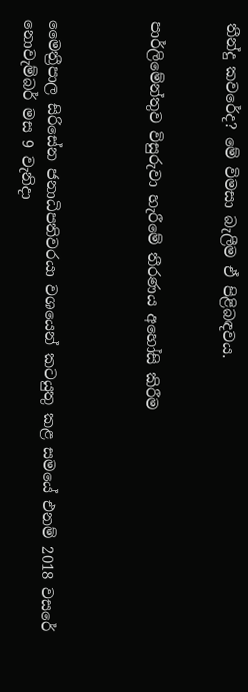තීන්දු කවරේද? මේ විමසා බැලීම ඒ පිළිබඳවය.


පාර්ලිමේන්තුව විසුරුවා හැරීමේ තීරණය අහෝසි කිරීම



මෛත්‍රීපාල සිරිසේන ජනාධිපතිවරයා වශයෙන් කටයුතු කළ සමයේ එනම් 2018 වසරේ නොවැම්බර් මස 9 වැනිදා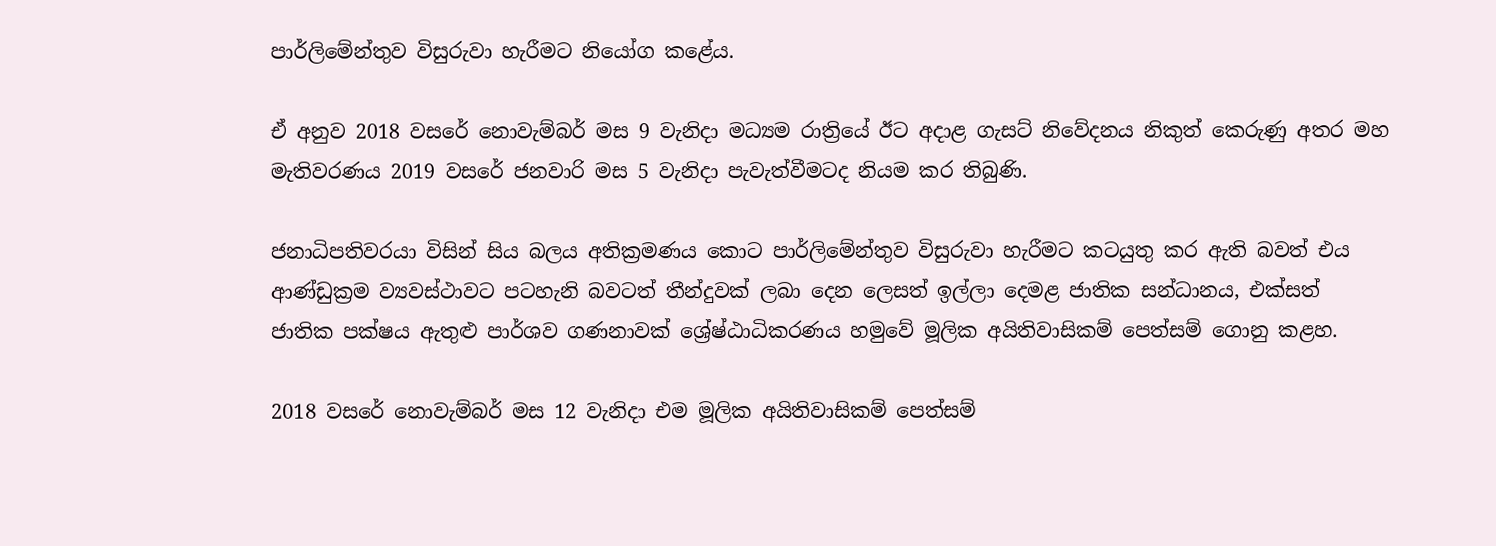පාර්ලිමේන්තුව විසුරුවා හැරීමට නියෝග කළේය.

ඒ අනුව 2018 වසරේ නොවැම්බර් මස 9 වැනිදා මධ්‍යම රාත්‍රියේ ඊට අදාළ ගැසට් නිවේදනය නිකුත් කෙරුණු අතර මහ මැතිවරණය 2019 වසරේ ජනවාරි මස 5 වැනිදා පැවැත්වීමටද නියම කර තිබුණි.

ජනාධිපතිවරයා විසින් සිය බලය අතික්‍රමණය කොට පාර්ලිමේන්තුව විසුරුවා හැරීමට කටයුතු කර ඇති බවත් එය ආණ්ඩුක්‍රම ව්‍යවස්ථාවට පටහැනි බවටත් තීන්දුවක් ලබා දෙන ලෙසත් ඉල්ලා දෙමළ ජාතික සන්ධානය, එක්සත් ජාතික පක්ෂය ඇතුළු පාර්ශව ගණනාවක් ශ්‍රේෂ්ඨාධිකරණය හමුවේ මූලික අයිතිවාසිකම් පෙත්සම් ගොනු කළහ.

2018 වසරේ නොවැම්බර් මස 12 වැනිදා එම මූලික අයිතිවාසිකම් පෙත්සම්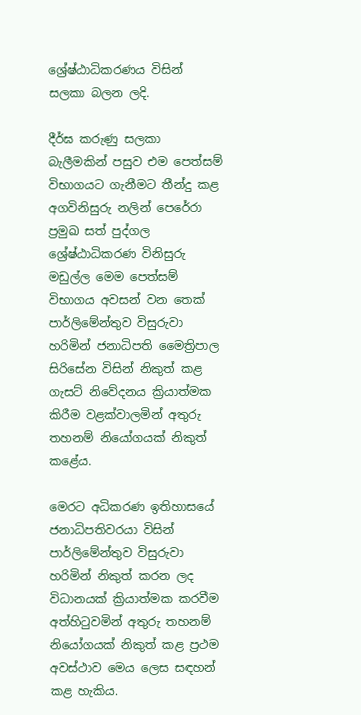ශ්‍රේෂ්ඨාධිකරණය විසින් සලකා බලන ලදි.

දීර්ඝ කරුණු සලකා බැලීමකින් පසුව එම පෙත්සම් විභාගයට ගැනීමට තීන්දු කළ අගවිනිසුරු නලින් පෙරේරා ප්‍රමුඛ සත් පුද්ගල ශ්‍රේෂ්ඨාධිකරණ විනිසුරු මඩුල්ල මෙම පෙත්සම් විභාගය අවසන් වන තෙක් පාර්ලිමේන්තුව විසුරුවා හරිමින් ජනාධිපති මෛත්‍රිපාල සිරිසේන විසින් නිකුත් කළ ගැසට් නිවේදනය ක්‍රියාත්මක කිරීම වළක්වාලමින් අතුරු තහනම් නියෝගයක් නිකුත් කළේය.

මෙරට අධිකරණ ඉතිහාසයේ ජනාධිපතිවරයා විසින් පාර්ලිමේන්තුව විසුරුවා හරිමින් නිකුත් කරන ලද විධානයක් ක්‍රියාත්මක කරවීම අත්හිටුවමින් අතුරු තහනම් නියෝගයක් නිකුත් කළ ප්‍රථම අවස්ථාව මෙය ලෙස සඳහන් කළ හැකිය.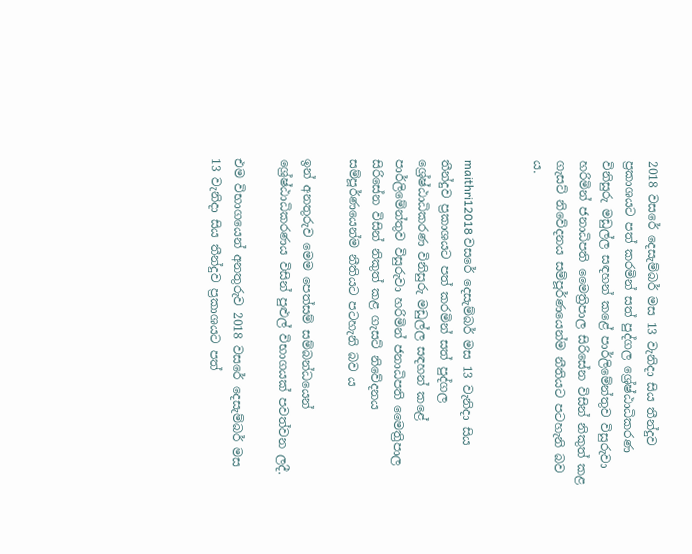2018 වසරේ දෙසැම්බර් මස 13 වැනිදා සිය තීන්දුව ප්‍රකාශයට පත් කරමින් සත් පුද්ගල ශ්‍රේෂ්ඨාධිකරණ විනිසුරු මඩුල්ල සඳහන් කළේ පාර්ලිමේන්තුව විසුරුවා හරිමින් ජනාධිපති මෛත්‍රිපාල සිරිසේන විසින් නිකුත් කළ ගැසට් නිවේදනය සම්පූර්ණයෙන්ම නීතියට පටහැනි බව ය.


maithri12018 වසරේ දෙසැම්බර් මස 13 වැනිදා සිය තීන්දුව ප්‍රකාශයට පත් කරමින් සත් පුද්ගල ශ්‍රේෂ්ඨාධිකරණ විනිසුරු මඩුල්ල සඳහන් කළේ පාර්ලිමේන්තුව විසුරුවා හරිමින් ජනාධිපති මෛත්‍රිපාල සිරිසේන විසින් නිකුත් කළ ගැසට් නිවේදනය සම්පූර්ණයෙන්ම නීතියට පටහැනි බව ය

ඉන් අනතුරුව මෙම පෙත්සම් සම්බන්ධයෙන් ශ්‍රේෂ්ඨාධිකරණය විසින් පුළුල් විභාගයක් පවත්වන ලදී.

එම විභාගයෙන් අනතුරුව 2018 වසරේ දෙසැම්බර් මස 13 වැනිදා සිය තීන්දුව ප්‍රකාශයට පත්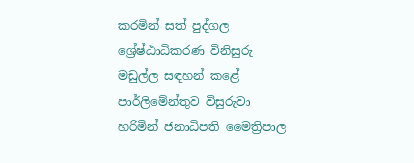කරමින් සත් පුද්ගල ශ්‍රේෂ්ඨාධිකරණ විනිසුරු මඩුල්ල සඳහන් කළේ පාර්ලිමේන්තුව විසුරුවා හරිමින් ජනාධිපති මෛත්‍රිපාල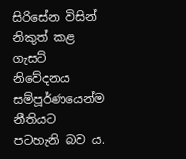සිරිසේන විසින් නිකුත් කළ ගැසට් නිවේදනය සම්පූර්ණයෙන්ම නීතියට පටහැනි බව ය.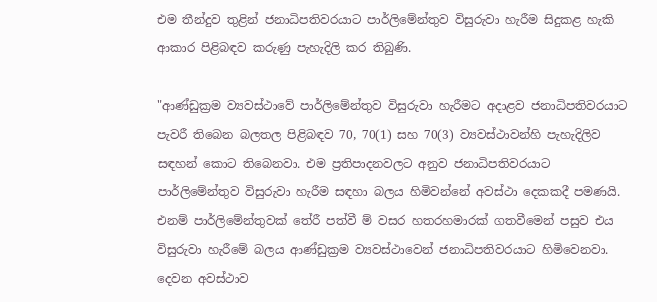එම තීන්දුව තුළින් ජනාධිපතිවරයාට පාර්ලිමේන්තුව විසුරුවා හැරීම සිදුකළ හැකි ආකාර පිළිබඳව කරුණු පැහැදිලි කර තිබුණි.

"ආණ්ඩුක්‍රම ව්‍යවස්ථාවේ පාර්ලිමේන්තුව විසුරුවා හැරීමට අදාළව ජනාධිපතිවරයාට පැවරී තිබෙන බලතල පිළිබඳව 70, 70(1) සහ 70(3) ව්‍යවස්ථාවන්හි පැහැදිලිව සඳහන් කොට තිබෙනවා. එම ප්‍රතිපාදනවලට අනුව ජනාධිපතිවරයාට පාර්ලිමේන්තුව විසුරුවා හැරීම සඳහා බලය හිමිවන්නේ අවස්ථා දෙකකදී පමණයි. එනම් පාර්ලිමේන්තුවක් තේරී පත්වී ම් වසර හතරහමාරක් ගතවීමෙන් පසුව එය විසුරුවා හැරීමේ බලය ආණ්ඩුක්‍රම ව්‍යවස්ථාවෙන් ජනාධිපතිවරයාට හිමිවෙනවා. දෙවන අවස්ථාව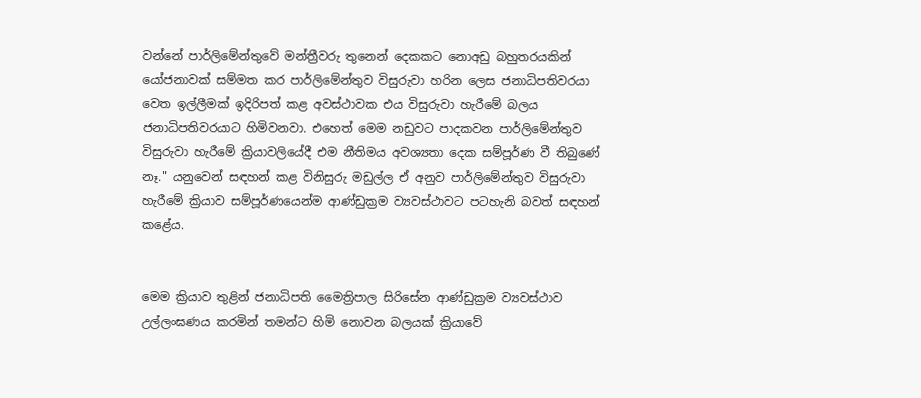වන්නේ පාර්ලිමේන්තුවේ මන්ත්‍රීවරු තුනෙන් දෙකකට නොඅඩු බහුතරයකින් යෝජනාවක් සම්මත කර පාර්ලිමේන්තුව විසුරුවා හරින ලෙස ජනාධිපතිවරයා වෙත ඉල්ලීමක් ඉදිරිපත් කළ අවස්ථාවක එය විසුරුවා හැරීමේ බලය ජනාධිපතිවරයාට හිමිවනවා. එහෙත් මෙම නඩුවට පාදකවන පාර්ලිමේන්තුව විසුරුවා හැරීමේ ක්‍රියාවලියේදී එම නීතිමය අවශ්‍යතා දෙක සම්පූර්ණ වී තිබුණේ නෑ." යනුවෙන් සඳහන් කළ විනිසුරු මඩුල්ල ඒ අනුව පාර්ලිමේන්තුව විසුරුවා හැරීමේ ක්‍රියාව සම්පූර්ණයෙන්ම ආණ්ඩුක්‍රම ව්‍යවස්ථාවට පටහැනි බවත් සඳහන් කළේය.


මෙම ක්‍රියාව තුළින් ජනාධිපති මෛත්‍රිපාල සිරිසේන ආණ්ඩුක්‍රම ව්‍යවස්ථාව උල්ලංඝණය කරමින් තමන්ට හිමි නොවන බලයක් ක්‍රියාවේ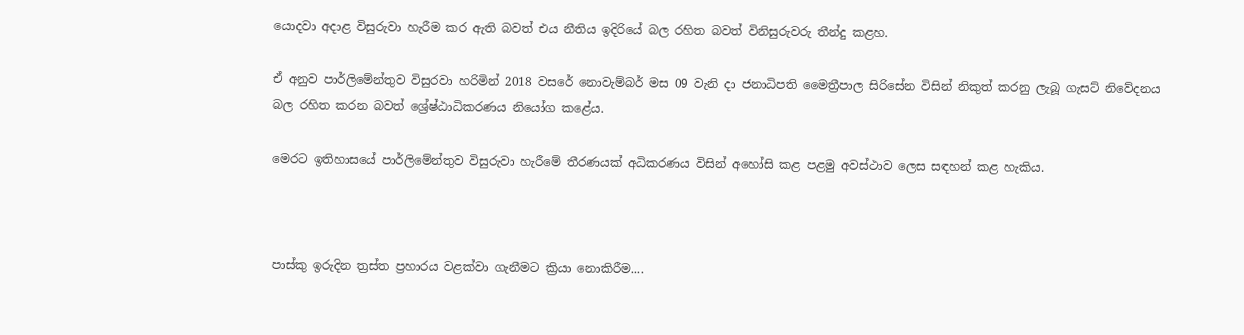යොදවා අදාළ විසුරුවා හැරීම කර ඇති බවත් එය නීතිය ඉදිරියේ බල රහිත බවත් විනිසුරුවරු තීන්දු කළහ.

ඒ අනුව පාර්ලිමේන්තුව විසුරවා හරිමින් 2018 වසරේ නොවැම්බර් මස 09 වැනි දා ජනාධිපති මෛත්‍රීපාල සිරිසේන විසින් නිකුත් කරනු ලැබූ ගැසට් නිවේදනය බල රහිත කරන බවත් ශ්‍රේෂ්ඨාධිකරණය නියෝග කළේය.

මෙරට ඉතිහාසයේ පාර්ලිමේන්තුව විසුරුවා හැරීමේ තීරණයක් අධිකරණය විසින් අහෝසි කළ පළමු අවස්ථාව ලෙස සඳහන් කළ හැකිය.



පාස්කු ඉරුදින ත්‍රස්ත ප්‍රහාරය වළක්වා ගැනීමට ක්‍රියා නොකිරීම....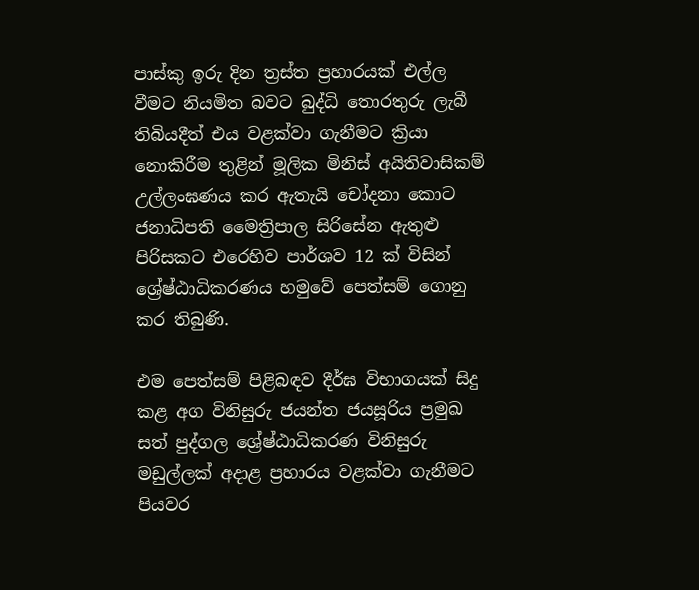පාස්කු ඉරු දින ත්‍රස්ත ප්‍රහාරයක් එල්ල වීමට නියමිත බවට බුද්ධි තොරතුරු ලැබී තිබියදීත් එය වළක්වා ගැනීමට ක්‍රියා නොකිරීම තුළින් මූලික මිනිස් අයිතිවාසිකම් උල්ලංඝණය කර ඇතැයි චෝදනා කොට ජනාධිපති මෛත්‍රිපාල සිරිසේන ඇතුළු පිරිසකට එරෙහිව පාර්ශව 12 ක් විසින් ශ්‍රේෂ්ඨාධිකරණය හමුවේ පෙත්සම් ගොනු කර තිබුණි.

එම පෙත්සම් පිළිබඳව දීර්ඝ විභාගයක් සිදු කළ අග විනිසුරු ජයන්ත ජයසූරිය ප්‍රමුඛ සත් පුද්ගල ශ්‍රේෂ්ඨාධිකරණ විනිසුරු මඩුල්ලක් අදාළ ප්‍රහාරය වළක්වා ගැනීමට පියවර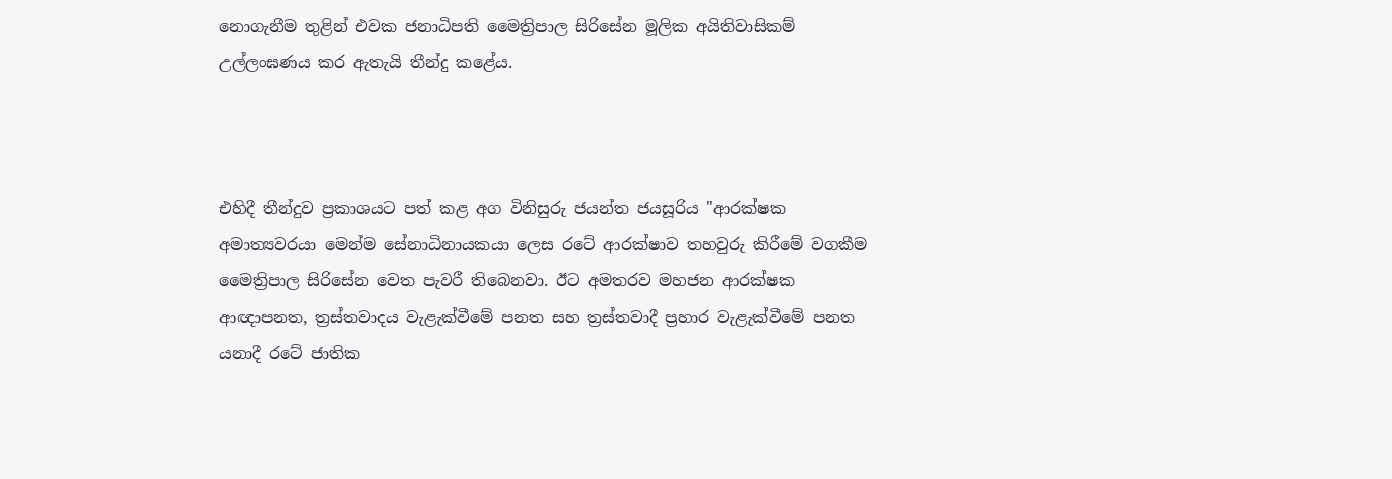නොගැනීම තුළින් එවක ජනාධිපති මෛත්‍රිපාල සිරිසේන මූලික අයිතිවාසිකම් උල්ලංඝණය කර ඇතැයි තීන්දු කළේය.



එහිදී තීන්දුව ප්‍රකාශයට පත් කළ අග විනිසුරු ජයන්ත ජයසූරිය "ආරක්ෂක අමාත්‍යවරයා මෙන්ම සේනාධිනායකයා ලෙස රටේ ආරක්ෂාව තහවුරු කිරීමේ වගකීම මෛත්‍රිපාල සිරිසේන වෙත පැවරී තිබෙනවා. ඊට අමතරව මහජන ආරක්ෂක ආඥාපනත, ත්‍රස්තවාදය වැළැක්වීමේ පනත සහ ත්‍රස්තවාදී ප්‍රහාර වැළැක්වීමේ පනත යනාදී රටේ ජාතික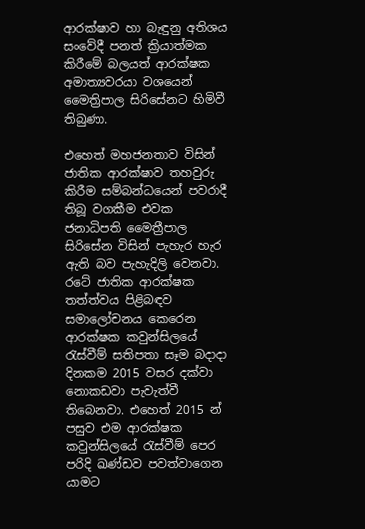ආරක්ෂාව හා බැඳුනු අතිශය සංවේදී පනත් ක්‍රියාත්මක කිරීමේ බලයත් ආරක්ෂක අමාත්‍යවරයා වශයෙන් මෛත්‍රිපාල සිරිසේනට හිමිවී තිබුණා.

එහෙත් මහජනතාව විසින් ජාතික ආරක්ෂාව තහවුරු කිරීම සම්බන්ධයෙන් පවරාදී තිබූ වගකීම එවක ජනාධිපති මෛත්‍රීපාල සිරිසේන විසින් පැහැර හැර ඇති බව පැහැදිලි වෙනවා. රටේ ජාතික ආරක්ෂක තත්ත්වය පිළිබඳව සමාලෝචනය කෙරෙන ආරක්ෂක කවුන්සිලයේ රැස්වීම් සතිපතා සෑම බදාදා දිනකම 2015 වසර දක්වා නොකඩවා පැවැත්වී තිබෙනවා. එහෙත් 2015 න් පසුව එම ආරක්ෂක කවුන්සිලයේ රැස්වීම් පෙර පරිදි ඛණ්ඩව පවත්වාගෙන යාමට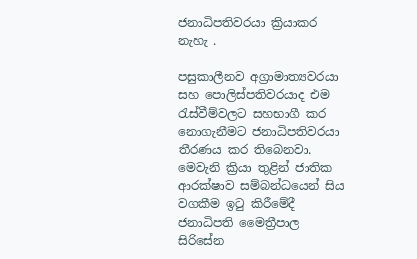ජනාධිපතිවරයා ක්‍රියාකර නැහැ .

පසුකාලීනව අග්‍රාමාත්‍යවරයා සහ පොලිස්පතිවරයාද එම රැස්වීම්වලට සහභාගී කර නොගැනීමට ජනාධිපතිවරයා තීරණය කර තිබෙනවා. මෙවැනි ක්‍රියා තුළින් ජාතික ආරක්ෂාව සම්බන්ධයෙන් සිය වගකීම ඉටු කිරීමේදී ජනාධිපති මෛත්‍රීපාල සිරිසේන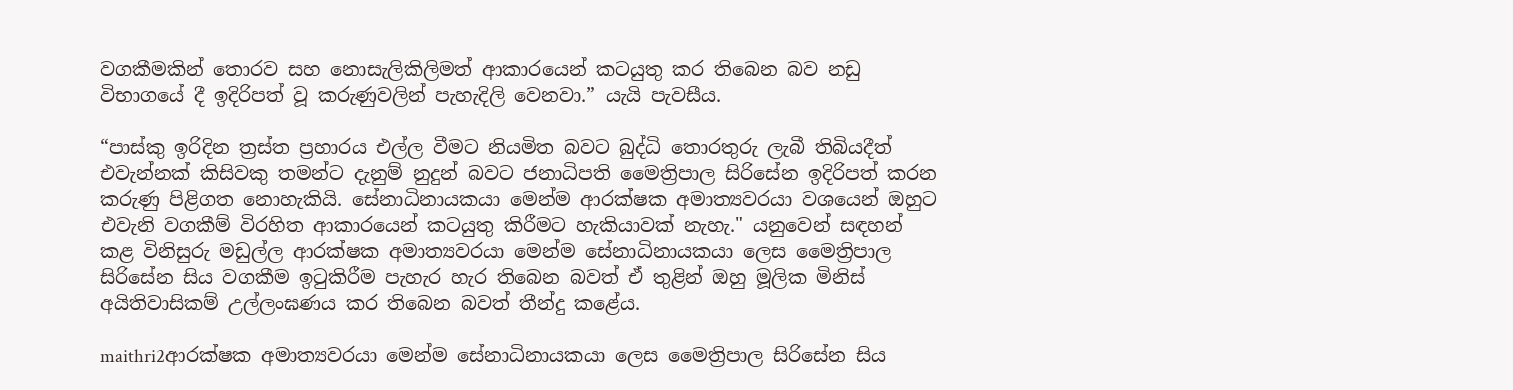වගකීමකින් තොරව සහ නොසැලිකිලිමත් ආකාරයෙන් කටයුතු කර තිබෙන බව නඩු විභාගයේ දී ඉදිරිපත් වූ කරුණුවලින් පැහැදිලි වෙනවා.” යැයි පැවසීය.

“පාස්කු ඉරිදින ත්‍රස්ත ප්‍රහාරය එල්ල වීමට නියමිත බවට බුද්ධි තොරතුරු ලැබී තිබියදීත් එවැන්නක් කිසිවකු තමන්ට දැනුම් නුදුන් බවට ජනාධිපති මෛත්‍රිපාල සිරිසේන ඉදිරිපත් කරන කරුණු පිළිගත නොහැකියි. සේනාධිනායකයා මෙන්ම ආරක්ෂක අමාත්‍යවරයා වශයෙන් ඔහුට එවැනි වගකීම් විරහිත ආකාරයෙන් කටයුතු කිරීමට හැකියාවක් නැහැ." යනුවෙන් සඳහන් කළ විනිසුරු මඩුල්ල ආරක්ෂක අමාත්‍යවරයා මෙන්ම සේනාධිනායකයා ලෙස මෛත්‍රිපාල සිරිසේන සිය වගකීම ඉටුකිරීම පැහැර හැර තිබෙන බවත් ඒ තුළින් ඔහු මූලික මිනිස් අයිතිවාසිකම් උල්ලංඝණය කර තිබෙන බවත් තීන්දු කළේය.

maithri2ආරක්ෂක අමාත්‍යවරයා මෙන්ම සේනාධිනායකයා ලෙස මෛත්‍රිපාල සිරිසේන සිය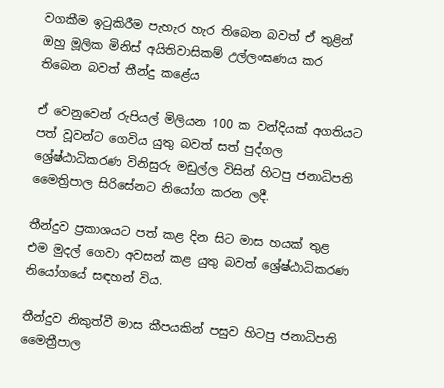වගකීම ඉටුකිරීම පැහැර හැර තිබෙන බවත් ඒ තුළින් ඔහු මූලික මිනිස් අයිතිවාසිකම් උල්ලංඝණය කර තිබෙන බවත් තීන්දු කළේය

ඒ වෙනුවෙන් රුපියල් මිලියන 100 ක වන්දියක් අගතියට පත් වූවන්ට ගෙවිය යුතු බවත් සත් පුද්ගල ශ්‍රේෂ්ඨාධිකරණ විනිසුරු මඩුල්ල විසින් හිටපු ජනාධිපති මෛත්‍රිපාල සිරිසේනට නියෝග කරන ලදී.

තීන්දුව ප්‍රකාශයට පත් කළ දින සිට මාස හයක් තුළ එම මුදල් ගෙවා අවසන් කළ යුතු බවත් ශ්‍රේෂ්ඨාධිකරණ නියෝගයේ සඳහන් විය.

තීන්දුව නිකුත්වී මාස කීපයකින් පසුව හිටපු ජනාධිපති මෛත්‍රීපාල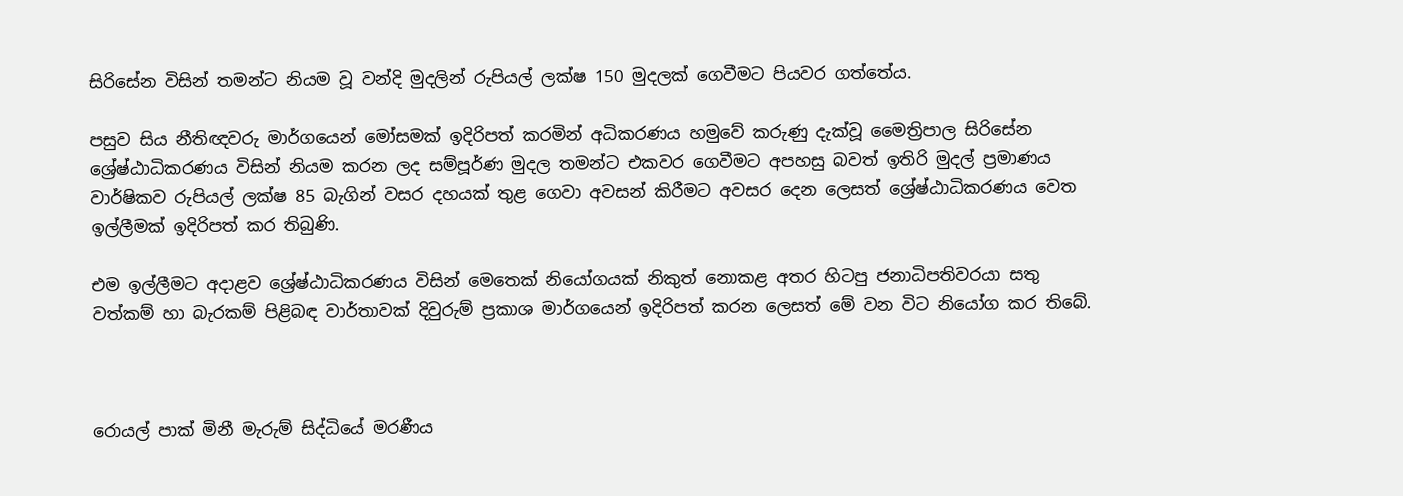සිරිසේන විසින් තමන්ට නියම වූ වන්දි මුදලින් රුපියල් ලක්ෂ 150 මුදලක් ගෙවීමට පියවර ගත්තේය.

පසුව සිය නීතිඥවරු මාර්ගයෙන් මෝසමක් ඉදිරිපත් කරමින් අධිකරණය හමුවේ කරුණු දැක්වූ මෛත්‍රිපාල සිරිසේන ශ්‍රේෂ්ඨාධිකරණය විසින් නියම කරන ලද සම්පූර්ණ මුදල තමන්ට එකවර ගෙවීමට අපහසු බවත් ඉතිරි මුදල් ප්‍රමාණය වාර්ෂිකව රුපියල් ලක්ෂ 85 බැගින් වසර දහයක් තුළ ගෙවා අවසන් කිරීමට අවසර දෙන ලෙසත් ශ්‍රේෂ්ඨාධිකරණය වෙත ඉල්ලීමක් ඉදිරිපත් කර තිබුණි.

එම ඉල්ලීමට අදාළව ශ්‍රේෂ්ඨාධිකරණය විසින් මෙතෙක් නියෝගයක් නිකුත් නොකළ අතර හිටපු ජනාධිපතිවරයා සතු වත්කම් හා බැරකම් පිළිබඳ වාර්තාවක් දිවුරුම් ප්‍රකාශ මාර්ගයෙන් ඉදිරිපත් කරන ලෙසත් මේ වන විට නියෝග කර තිබේ.



රොයල් පාක් මිනී මැරුම් සිද්ධියේ මරණීය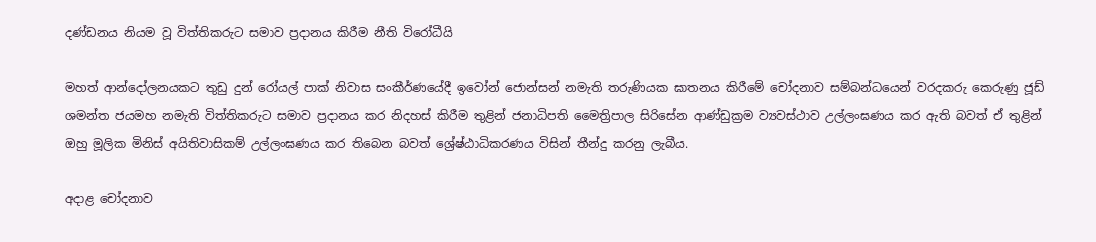දණ්ඩනය නියම වූ විත්තිකරුට සමාව ප්‍රදානය කිරීම නීති විරෝධීයි

මහත් ආන්දෝලනයකට තුඩු දුන් රෝයල් පාක් නිවාස සංකීර්ණයේදී ඉවෝන් ජොන්සන් නමැති තරුණියක ඝාතනය කිරීමේ චෝදනාව සම්බන්ධයෙන් වරදකරු කෙරුණු ජූඩ් ශමන්ත ජයමහ නමැති විත්තිකරුට සමාව ප්‍රදානය කර නිදහස් කිරීම තුළින් ජනාධිපති මෛත්‍රිපාල සිරිසේන ආණ්ඩුක්‍රම ව්‍යවස්ථාව උල්ලංඝණය කර ඇති බවත් ඒ තුළින් ඔහු මූලික මිනිස් අයිතිවාසිකම් උල්ලංඝණය කර තිබෙන බවත් ශ්‍රේෂ්ඨාධිකරණය විසින් තීන්දු කරනු ලැබීය.

අදාළ චෝදනාව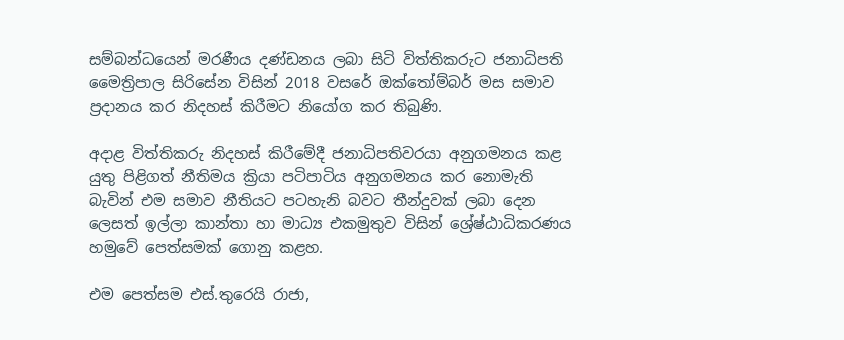සම්බන්ධයෙන් මරණීය දණ්ඩනය ලබා සිටි විත්තිකරුට ජනාධිපති මෛත්‍රිපාල සිරිසේන විසින් 2018 වසරේ ඔක්තෝම්බර් මස සමාව ප්‍රදානය කර නිදහස් කිරීමට නියෝග කර තිබුණි.

අදාළ විත්තිකරු නිදහස් කිරීමේදී ජනාධිපතිවරයා අනුගමනය කළ යුතු පිළිගත් නීතිමය ක්‍රියා පටිපාටිය අනුගමනය කර නොමැති බැවින් එම සමාව නීතියට පටහැනි බවට තීන්දුවක් ලබා දෙන ලෙසත් ඉල්ලා කාන්තා හා මාධ්‍ය එකමුතුව විසින් ශ්‍රේෂ්ඨාධිකරණය හමුවේ පෙත්සමක් ගොනු කළහ.

එම පෙත්සම එස්.තුරෙයි රාජා,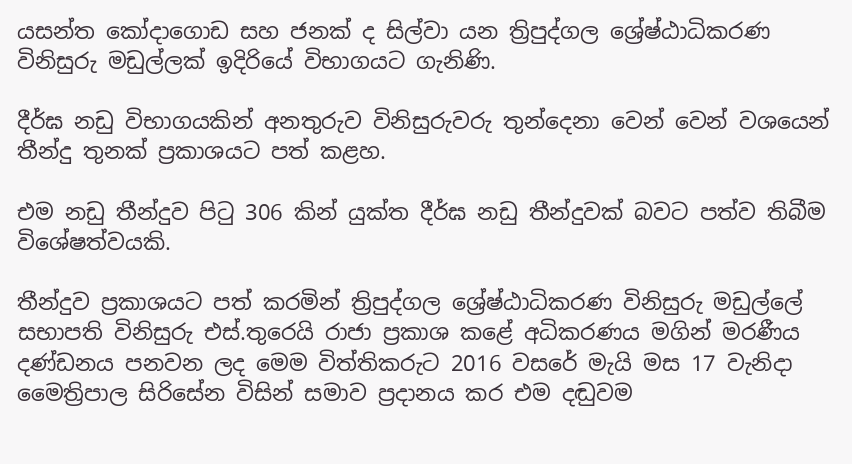යසන්ත කෝදාගොඩ සහ ජනක් ද සිල්වා යන ත්‍රිපුද්ගල ශ්‍රේෂ්ඨාධිකරණ විනිසුරු මඩුල්ලක් ඉදිරියේ විභාගයට ගැනිණි.

දීර්ඝ නඩු විභාගයකින් අනතුරුව විනිසුරුවරු තුන්දෙනා වෙන් වෙන් වශයෙන් තීන්දු තුනක් ප්‍රකාශයට පත් කළහ.

එම නඩු තීන්දුව පිටු 306 කින් යුක්ත දීර්ඝ නඩු තීන්දුවක් බවට පත්ව තිබීම විශේෂත්වයකි.

තීන්දුව ප්‍රකාශයට පත් කරමින් ත්‍රිපුද්ගල ශ්‍රේෂ්ඨාධිකරණ විනිසුරු මඩුල්ලේ සභාපති විනිසුරු එස්.තුරෙයි රාජා ප්‍රකාශ කළේ අධිකරණය මගින් මරණීය දණ්ඩනය පනවන ලද මෙම විත්තිකරුට 2016 වසරේ මැයි මස 17 වැනිදා මෛත්‍රිපාල සිරිසේන විසින් සමාව ප්‍රදානය කර එම දඬුවම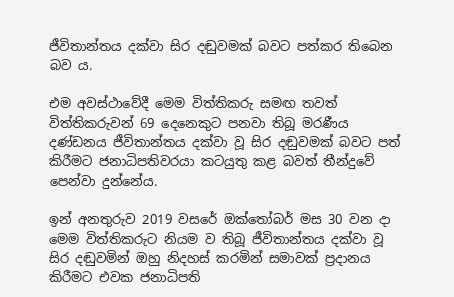ජීවිතාන්තය දක්වා සිර දඬුවමක් බවට පත්කර තිබෙන බව ය.

එම අවස්ථාවේදී මෙම විත්තිකරු සමඟ තවත් විත්තිකරුවන් 69 දෙනෙකුට පනවා තිබූ මරණීය දණ්ඩනය ජීවිතාන්තය දක්වා වූ සිර දඬුවමක් බවට පත් කිරීමට ජනාධිපතිවරයා කටයුතු කළ බවත් තීන්දුවේ පෙන්වා දුන්නේය.

ඉන් අනතුරුව 2019 වසරේ ඔක්තෝබර් මස 30 වන දා මෙම විත්තිකරුට නියම ව තිබූ ජීවිතාන්තය දක්වා වූ සිර දඬුවමින් ඔහු නිදහස් කරමින් සමාවක් ප්‍රදානය කිරීමට එවක ජනාධිපති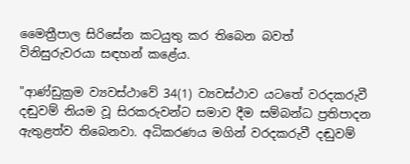මෛත්‍රීපාල සිරිසේන කටයුතු කර තිබෙන බවත් විනිසුරුවරයා සඳහන් කළේය.

"ආණ්ඩුක්‍රම ව්‍යවස්ථාවේ 34(1) ව්‍යවස්ථාව යටතේ වරදකරුවී දඬුවම් නියම වූ සිරකරුවන්ට සමාව දීම සම්බන්ධ ප්‍රතිපාදන ඇතුළත්ව තිබෙනවා. අධිකරණය මගින් වරදකරුවී දඬුවම්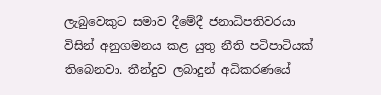ලැබුවෙකුට සමාව දීමේදී ජනාධිපතිවරයා විසින් අනුගමනය කළ යුතු නීති පටිපාටියක් තිබෙනවා. තීන්දුව ලබාදුන් අධිකරණයේ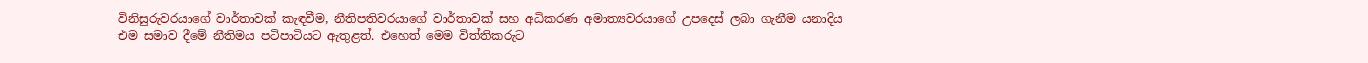විනිසුරුවරයාගේ වාර්තාවක් කැඳවීම, නීතිපතිවරයාගේ වාර්තාවක් සහ අධිකරණ අමාත්‍යවරයාගේ උපදෙස් ලබා ගැනීම යනාදිය එම සමාව දීමේ නීතිමය පටිපාටියට ඇතුළත්. එහෙත් මෙම විත්තිකරුට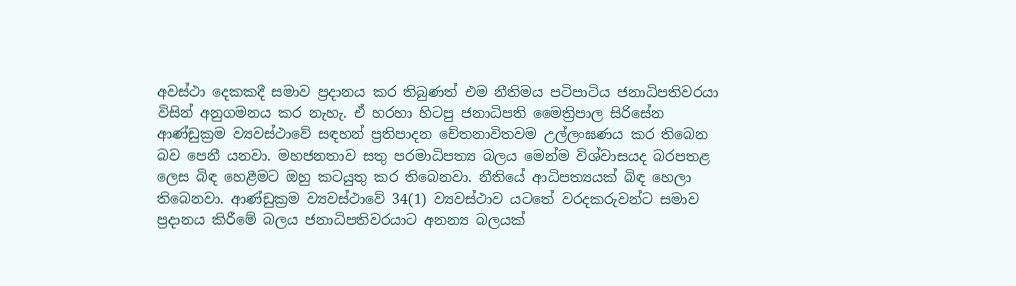අවස්ථා දෙකකදී සමාව ප්‍රදානය කර තිබුණත් එම නීතිමය පටිපාටිය ජනාධිපතිවරයා විසින් අනුගමනය කර නැහැ. ඒ හරහා හිටපු ජනාධිපති මෛත්‍රිපාල සිරිසේන ආණ්ඩුක්‍රම ව්‍යවස්ථාවේ සඳහන් ප්‍රතිපාදන චේතනාවිතවම උල්ලංඝණය කර තිබෙන බව පෙනී යනවා. මහජනතාව සතු පරමාධිපත්‍ය බලය මෙන්ම විශ්වාසයද බරපතළ ලෙස බිඳ හෙළීමට ඔහු කටයුතු කර තිබෙනවා. නීතියේ ආධිපත්‍යයක් බිඳ හෙලා තිබෙනවා. ආණ්ඩුක්‍රම ව්‍යවස්ථාවේ 34(1) ව්‍යවස්ථාව යටතේ වරදකරුවන්ට සමාව ප්‍රදානය කිරීමේ බලය ජනාධිපතිවරයාට අනන්‍ය බලයක්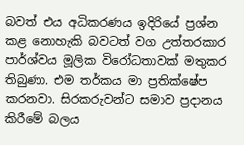බවත් එය අධිකරණය ඉදිරියේ ප්‍රශ්න කළ නොහැකි බවටත් වග උත්තරකාර පාර්ශ්වය මූලික විරෝධතාවක් මතුකර තිබුණා. එම තර්කය මා ප්‍රතික්ෂේප කරනවා. සිරකරුවන්ට සමාව ප්‍රදානය කිරීමේ බලය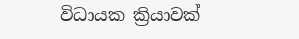විධායක ක්‍රියාවක්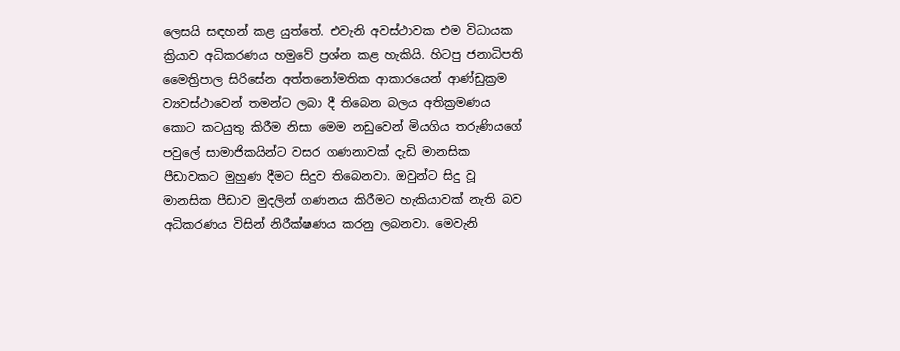ලෙසයි සඳහන් කළ යුත්තේ. එවැනි අවස්ථාවක එම විධායක ක්‍රියාව අධිකරණය හමුවේ ප්‍රශ්න කළ හැකියි. හිටපු ජනාධිපති මෛත්‍රිපාල සිරිසේන අත්තනෝමතික ආකාරයෙන් ආණ්ඩුක්‍රම ව්‍යවස්ථාවෙන් තමන්ට ලබා දී තිබෙන බලය අතික්‍රමණය කොට කටයුතු කිරීම නිසා මෙම නඩුවෙන් මියගිය තරුණියගේ පවුලේ සාමාජිකයින්ට වසර ගණනාවක් දැඩි මානසික පීඩාවකට මුහුණ දීමට සිදුව තිබෙනවා. ඔවුන්ට සිදු වූ මානසික පීඩාව මුදලින් ගණනය කිරීමට හැකියාවක් නැති බව අධිකරණය විසින් නිරීක්ෂණය කරනු ලබනවා. මෙවැනි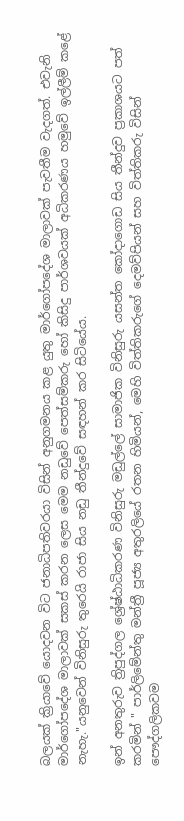බලයක් ක්‍රියාවේ යොදවන විට ජනාධිපතිවරයා විසින් අනුගමනය කළ යුතු මාර්ගෝපදේශ මාලාවක් පැවතීම වැදගත්. එවැනි මාර්ගෝපදේශ මාලාවක් සකස් කරන ලෙස මෙම නඩුවේ පෙත්සම්කරු හෝ කිසිදු පාර්ශවයක් අධිකරණය හමුවේ ඉල්ලීම් කළේ නැහැ."යනුවෙන් විනිසුරු තුරෙයි රාජා සිය නඩු තීන්දුවේ සඳහන් කර සිටියේය.

ඉන් අනතුරුව ත්‍රිපුද්ගල ශ්‍රේෂ්ඨාධිකරණ විනිසුරු මඩුල්ලේ සාමාජික විනිසුරු යසන්ත කෝදාගොඩ සිය තීන්දුව ප්‍රකාශයට පත් කරමින් " පාර්ලිමේන්තු මන්ත්‍රී පූජ්‍ය අතුරලියේ රතන හිමියන්, මෙහි විත්තිකරුගේ දෙමව්පියන් සහ විත්තිකරු විසින් පෞද්ගලිකවම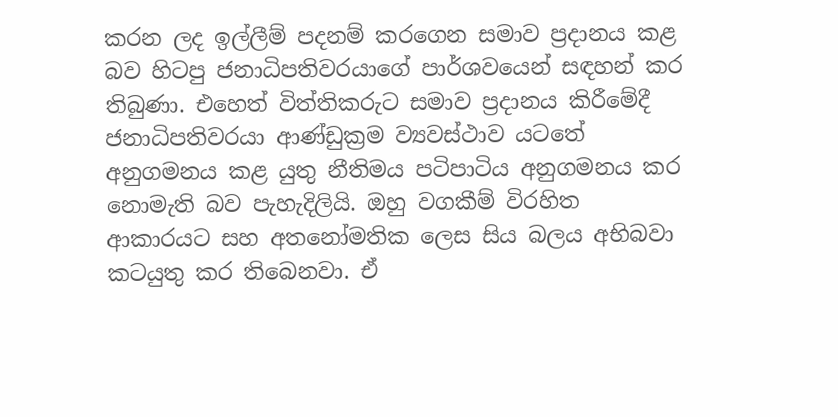කරන ලද ඉල්ලීම් පදනම් කරගෙන සමාව ප්‍රදානය කළ බව හිටපු ජනාධිපතිවරයාගේ පාර්ශවයෙන් සඳහන් කර තිබුණා. එහෙත් විත්තිකරුට සමාව ප්‍රදානය කිරීමේදී ජනාධිපතිවරයා ආණ්ඩුක්‍රම ව්‍යවස්ථාව යටතේ අනුගමනය කළ යුතු නීතිමය පටිපාටිය අනුගමනය කර නොමැති බව පැහැදිලියි. ඔහු වගකීම් විරහිත ආකාරයට සහ අතනෝමතික ලෙස සිය බලය අභිබවා කටයුතු කර තිබෙනවා. ඒ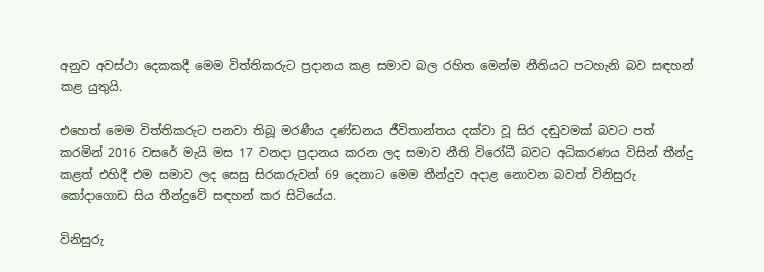අනුව අවස්ථා දෙකකදී මෙම විත්තිකරුට ප්‍රදානය කළ සමාව බල රහිත මෙන්ම නීතියට පටහැනි බව සඳහන් කළ යුතුයි.

එහෙත් මෙම විත්තිකරුට පනවා තිබූ මරණීය දණ්ඩනය ජීවිතාන්තය දක්වා වූ සිර දඬුවමක් බවට පත් කරමින් 2016 වසරේ මැයි මස 17 වනදා ප්‍රදානය කරන ලද සමාව නීති විරෝධී බවට අධිකරණය විසින් තීන්දු කළත් එහිදී එම සමාව ලද සෙසු සිරකරුවන් 69 දෙනාට මෙම තීන්දුව අදාළ නොවන බවත් විනිසුරු කෝදාගොඩ සිය තීන්දුවේ සඳහන් කර සිටියේය.

විනිසුරු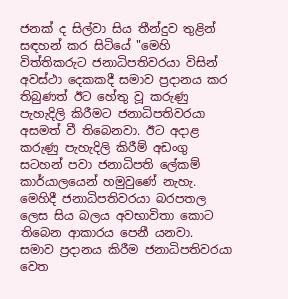ජනක් ද සිල්වා සිය තීන්දුව තුළින් සඳහන් කර සිටියේ "මෙහි විත්තිකරුට ජනාධිපතිවරයා විසින් අවස්ථා දෙකකදී සමාව ප්‍රදානය කර තිබුණත් ඊට හේතු වූ කරුණු පැහැදිලි කිරීමට ජනාධිපතිවරයා අසමත් වී තිබෙනවා. ඊට අදාළ කරුණු පැහැදිලි කිරීම් අඩංගු සටහන් පවා ජනාධිපති ලේකම් කාර්යාලයෙන් හමුවුණේ නැහැ. මෙහිදී ජනාධිපතිවරයා බරපතල ලෙස සිය බලය අවභාවිතා කොට තිබෙන ආකාරය පෙනී යනවා. සමාව ප්‍රදානය කිරීම ජනාධිපතිවරයා වෙත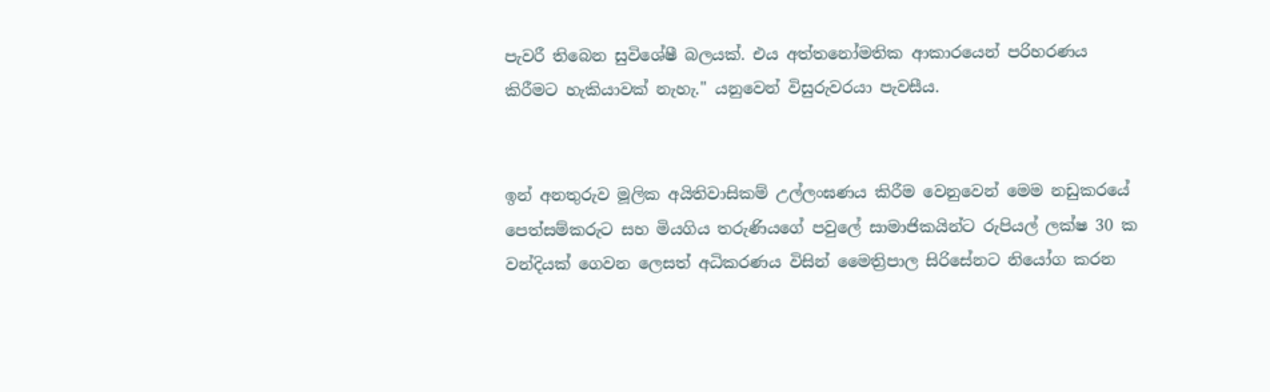පැවරී තිබෙන සුවිශේෂී බලයක්. එය අත්තනෝමතික ආකාරයෙන් පරිහරණය කිරීමට හැකියාවක් නැහැ." යනුවෙන් විසුරුවරයා පැවසීය.


ඉන් අනතුරුව මූලික අයිතිවාසිකම් උල්ලංඝණය කිරීම වෙනුවෙන් මෙම නඩුකරයේ පෙත්සම්කරුට සහ මියගිය තරුණියගේ පවුලේ සාමාජිකයින්ට රුපියල් ලක්ෂ 30 ක වන්දියක් ගෙවන ලෙසත් අධිකරණය විසින් මෛත්‍රිපාල සිරිසේනට නියෝග කරන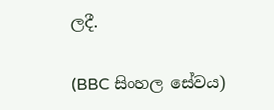ලදී.

(BBC සිංහල සේවය)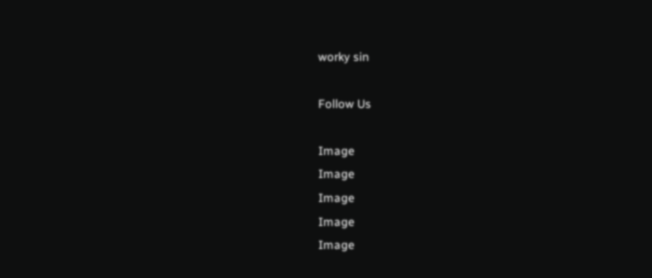worky sin

Follow Us

Image
Image
Image
Image
Image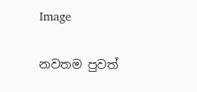Image

නවතම පුවත්